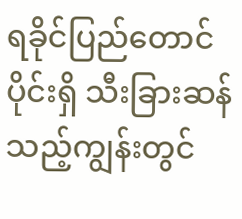ရခိုင်ပြည်တောင်ပိုင်းရှိ သီးခြားဆန်သည့်ကျွန်းတွင်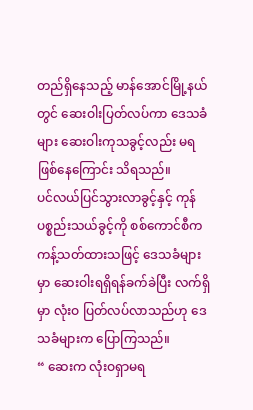တည်ရှိနေသည့် မာန်အောင်မြို့နယ်တွင် ဆေးဝါးပြတ်လပ်ကာ ဒေသခံများ ဆေးဝါးကုသခွင့်လည်း မရဖြစ်နေကြောင်း သိရသည်။
ပင်လယ်ပြင်သွားလာခွင့်နှင့် ကုန်ပစ္စည်းသယ်ခွင့်ကို စစ်ကောင်စီက ကန့်သတ်ထားသဖြင့် ဒေသခံများမှာ ဆေးဝါးရရှိရန်ခက်ခဲပြီး လက်ရှိမှာ လုံးဝ ပြတ်လပ်လာသည်ဟု ဒေသခံများက ပြောကြသည်။
“ ဆေးက လုံးဝရှာမရ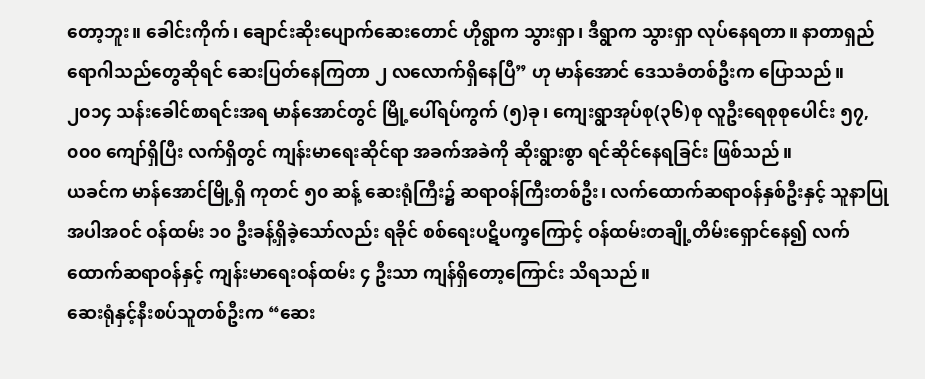တော့ဘူး။ ခေါင်းကိုက်၊ ချောင်းဆိုးပျောက်ဆေးတောင် ဟိုရွာက သွားရှာ၊ ဒီရွာက သွားရှာ လုပ်နေရတာ။ နာတာရှည်ရောဂါသည်တွေဆိုရင် ဆေးပြတ်နေကြတာ ၂ လလောက်ရှိနေပြီ” ဟု မာန်အောင် ဒေသခံတစ်ဦးက ပြောသည်။
၂၀၁၄ သန်းခေါင်စာရင်းအရ မာန်အောင်တွင် မြို့ပေါ်ရပ်ကွက် (၅)ခု၊ ကျေးရွာအုပ်စု(၃၆)စု လူဦးရေစုစုပေါင်း ၅၇,၀၀၀ ကျော်ရှိပြီး လက်ရှိတွင် ကျန်းမာရေးဆိုင်ရာ အခက်အခဲကို ဆိုးရွားစွာ ရင်ဆိုင်နေရခြင်း ဖြစ်သည်။
ယခင်က မာန်အောင်မြို့ရှိ ကုတင် ၅၀ ဆန့် ဆေးရုံကြီး၌ ဆရာဝန်ကြီးတစ်ဦး၊ လက်ထောက်ဆရာဝန်နှစ်ဦးနှင့် သူနာပြုအပါအဝင် ဝန်ထမ်း ၁၀ ဦးခန့်ရှိခဲ့သော်လည်း ရခိုင် စစ်ရေးပဋိပက္ခကြောင့် ဝန်ထမ်းတချို့တိမ်းရှောင်နေ၍ လက်ထောက်ဆရာဝန်နှင့် ကျန်းမာရေးဝန်ထမ်း ၄ ဦးသာ ကျန်ရှိတော့ကြောင်း သိရသည်။
ဆေးရုံနှင့်နီးစပ်သူတစ်ဦးက “ဆေး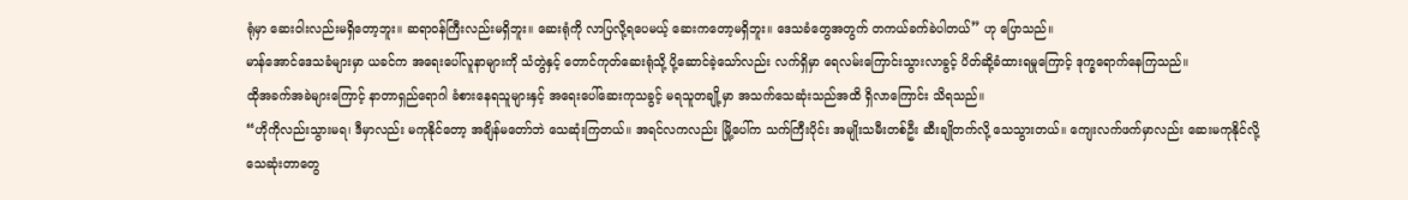ရုံမှာ ဆေးဝါးလည်းမရှိတော့ဘူး။ ဆရာဝန်ကြီးလည်းမရှိဘူး။ ဆေးရုံကို လာပြလို့ရပေမယ့် ဆေးကတော့မရှိဘူး။ ဒေသခံတွေအတွက် တကယ်ခက်ခဲပါတယ်” ဟု ပြောသည်။
မာန်အောင်ဒေသခံများမှာ ယခင်က အရေးပေါ်လူနာများကို သံတွဲနှင့် တောင်ကုတ်ဆေးရုံသို့ ပို့ဆောင်ခဲ့သော်လည်း လက်ရှိမှာ ရေလမ်းကြောင်းသွားလာခွင့် ပိတ်ဆို့ခံထားရမှုကြောင့် ဒုက္ခရောက်နေကြသည်။
ထိုအခက်အခဲများကြောင့် နာတာရှည်ရောဂါ ခံစားနေရသူများနှင့် အရေးပေါ်ဆေးကုသခွင့် မရသူတချို့မှာ အသက်သေဆုံးသည်အထိ ရှိလာကြောင်း သိရသည်။
“ဟိုကိုလည်းသွားမရ၊ ဒီမှာလည်း မကုနိုင်တော့ အချိန်မတော်ဘဲ သေဆုံးကြတယ်။ အရင်လကလည်း မြို့ပေါ်က သက်ကြီးပိုင်း အမျိုးသမီးတစ်ဦး ဆီးချိုတက်လို့ သေသွားတယ်။ ကျေးလက်ဖက်မှာလည်း ဆေးမကုနိုင်လို့ သေဆုံးတာတွေ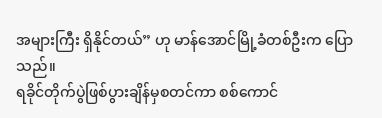အများကြီး ရှိနိုင်တယ်” ဟု မာန်အောင်မြို့ခံတစ်ဦးက ပြောသည်။
ရခိုင်တိုက်ပွဲဖြစ်ပွားချိန်မှစတင်ကာ စစ်ကောင်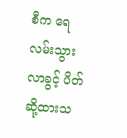စီက ရေလမ်းသွားလာခွင့် ပိတ်ဆို့ထားသ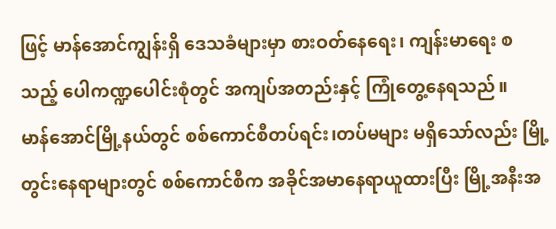ဖြင့် မာန်အောင်ကျွန်းရှိ ဒေသခံများမှာ စားဝတ်နေရေး၊ ကျန်းမာရေး စသည့် ပေါကဏ္ဍပေါင်းစုံတွင် အကျပ်အတည်းနှင့် ကြုံတွေ့နေရသည်။
မာန်အောင်မြို့နယ်တွင် စစ်ကောင်စီတပ်ရင်း၊တပ်မများ မရှိသော်လည်း မြို့တွင်းနေရာများတွင် စစ်ကောင်စီက အခိုင်အမာနေရာယူထားပြီး မြို့အနီးအ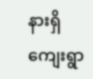နားရှိ ကျေးရွာ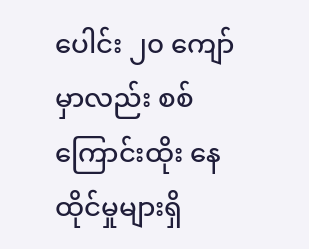ပေါင်း ၂၀ ကျော်မှာလည်း စစ်ကြောင်းထိုး နေထိုင်မှုများရှိ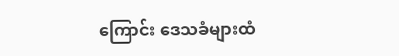ကြောင်း ဒေသခံများထံ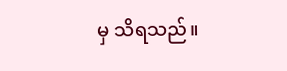မှ သိရသည်။